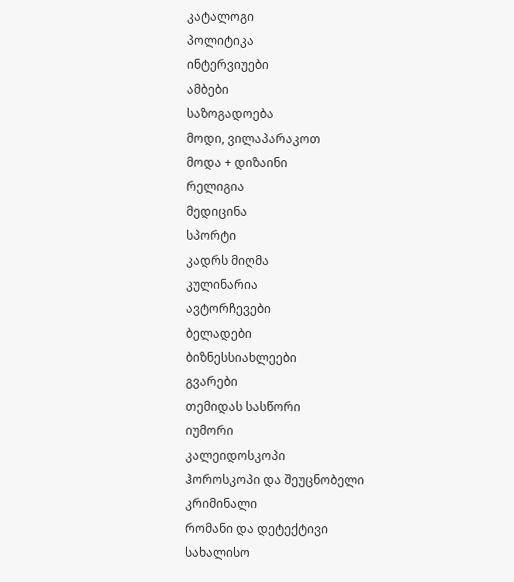კატალოგი
პოლიტიკა
ინტერვიუები
ამბები
საზოგადოება
მოდი, ვილაპარაკოთ
მოდა + დიზაინი
რელიგია
მედიცინა
სპორტი
კადრს მიღმა
კულინარია
ავტორჩევები
ბელადები
ბიზნესსიახლეები
გვარები
თემიდას სასწორი
იუმორი
კალეიდოსკოპი
ჰოროსკოპი და შეუცნობელი
კრიმინალი
რომანი და დეტექტივი
სახალისო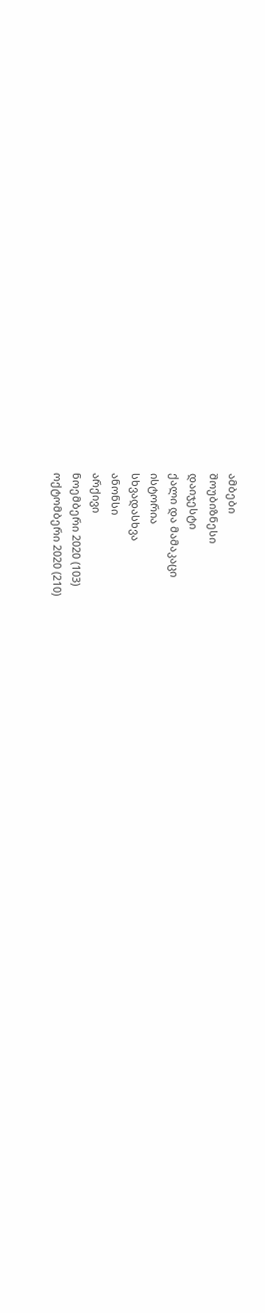ამბები
შოუბიზნესი
დაიჯესტი
ქალი და მამაკაცი
ისტორია
სხვადასხვა
ანონსი
არქივი
ნოემბერი 2020 (103)
ოქტომბერი 2020 (210)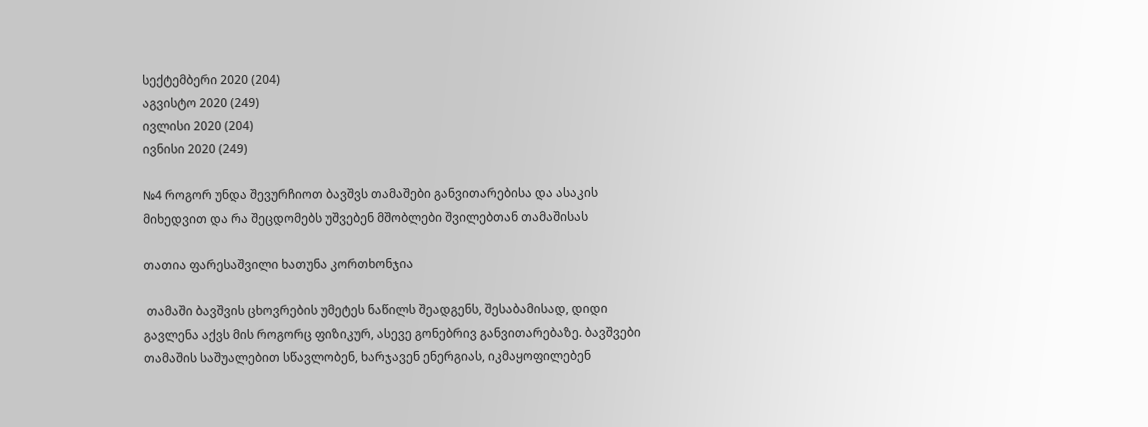სექტემბერი 2020 (204)
აგვისტო 2020 (249)
ივლისი 2020 (204)
ივნისი 2020 (249)

№4 როგორ უნდა შევურჩიოთ ბავშვს თამაშები განვითარებისა და ასაკის მიხედვით და რა შეცდომებს უშვებენ მშობლები შვილებთან თამაშისას

თათია ფარესაშვილი ხათუნა კორთხონჯია

 თამაში ბავშვის ცხოვრების უმეტეს ნაწილს შეადგენს, შესაბამისად, დიდი გავლენა აქვს მის როგორც ფიზიკურ, ასევე გონებრივ განვითარებაზე. ბავშვები თამაშის საშუალებით სწავლობენ, ხარჯავენ ენერგიას, იკმაყოფილებენ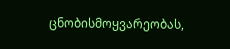ცნობისმოყვარეობას,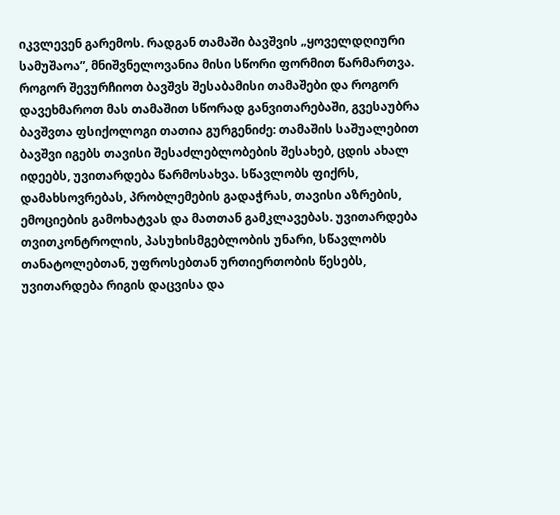იკვლევენ გარემოს. რადგან თამაში ბავშვის „ყოველდღიური სამუშაოა”, მნიშვნელოვანია მისი სწორი ფორმით წარმართვა. როგორ შევურჩიოთ ბავშვს შესაბამისი თამაშები და როგორ დავეხმაროთ მას თამაშით სწორად განვითარებაში, გვესაუბრა ბავშვთა ფსიქოლოგი თათია გურგენიძე: თამაშის საშუალებით ბავშვი იგებს თავისი შესაძლებლობების შესახებ, ცდის ახალ იდეებს, უვითარდება წარმოსახვა. სწავლობს ფიქრს, დამახსოვრებას, პრობლემების გადაჭრას, თავისი აზრების, ემოციების გამოხატვას და მათთან გამკლავებას. უვითარდება თვითკონტროლის, პასუხისმგებლობის უნარი, სწავლობს თანატოლებთან, უფროსებთან ურთიერთობის წესებს, უვითარდება რიგის დაცვისა და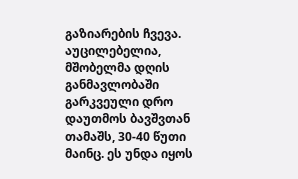გაზიარების ჩვევა. აუცილებელია, მშობელმა დღის განმავლობაში გარკვეული დრო დაუთმოს ბავშვთან თამაშს, 30-40 წუთი მაინც. ეს უნდა იყოს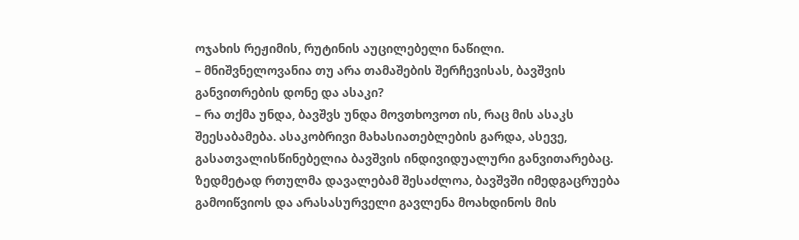ოჯახის რეჟიმის, რუტინის აუცილებელი ნაწილი.
– მნიშვნელოვანია თუ არა თამაშების შერჩევისას, ბავშვის განვითრების დონე და ასაკი?
– რა თქმა უნდა, ბავშვს უნდა მოვთხოვოთ ის, რაც მის ასაკს შეესაბამება. ასაკობრივი მახასიათებლების გარდა, ასევე, გასათვალისწინებელია ბავშვის ინდივიდუალური განვითარებაც. ზედმეტად რთულმა დავალებამ შესაძლოა, ბავშვში იმედგაცრუება გამოიწვიოს და არასასურველი გავლენა მოახდინოს მის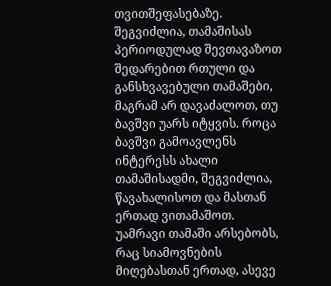თვითშეფასებაზე.  შეგვიძლია, თამაშისას პერიოდულად შევთავაზოთ შედარებით რთული და განსხვავებული თამაშები, მაგრამ არ დავაძალოთ, თუ ბავშვი უარს იტყვის. როცა ბავშვი გამოავლენს ინტერესს ახალი თამაშისადმი, შეგვიძლია, წავახალისოთ და მასთან ერთად ვითამაშოთ.  უამრავი თამაში არსებობს, რაც სიამოვნების მიღებასთან ერთად, ასევე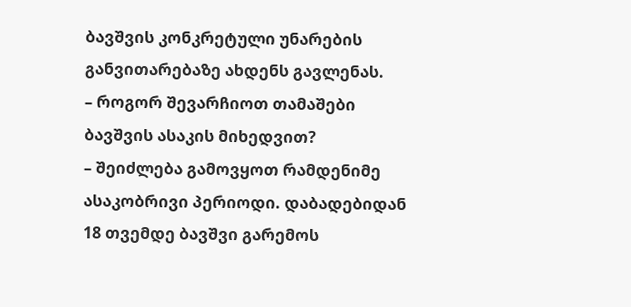ბავშვის კონკრეტული უნარების განვითარებაზე ახდენს გავლენას.
– როგორ შევარჩიოთ თამაშები ბავშვის ასაკის მიხედვით?
– შეიძლება გამოვყოთ რამდენიმე ასაკობრივი პერიოდი. დაბადებიდან 18 თვემდე ბავშვი გარემოს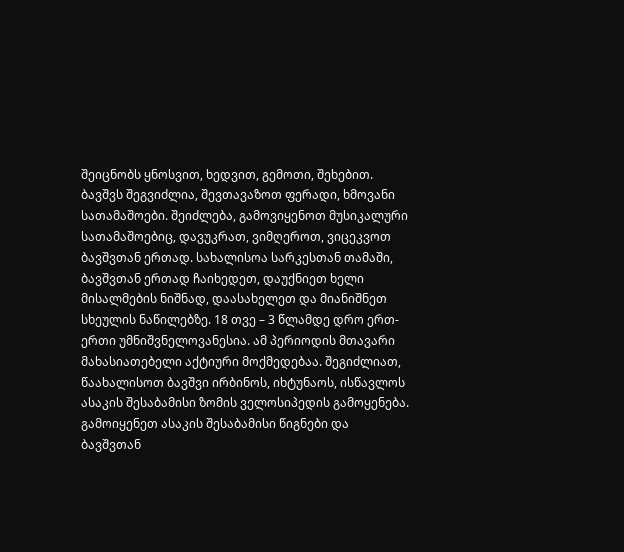შეიცნობს ყნოსვით, ხედვით, გემოთი, შეხებით. ბავშვს შეგვიძლია, შევთავაზოთ ფერადი, ხმოვანი სათამაშოები. შეიძლება, გამოვიყენოთ მუსიკალური სათამაშოებიც, დავუკრათ, ვიმღეროთ, ვიცეკვოთ ბავშვთან ერთად. სახალისოა სარკესთან თამაში, ბავშვთან ერთად ჩაიხედეთ, დაუქნიეთ ხელი მისალმების ნიშნად, დაასახელეთ და მიანიშნეთ სხეულის ნაწილებზე. 18 თვე – 3 წლამდე დრო ერთ-ერთი უმნიშვნელოვანესია. ამ პერიოდის მთავარი მახასიათებელი აქტიური მოქმედებაა. შეგიძლიათ, წაახალისოთ ბავშვი ირბინოს, იხტუნაოს, ისწავლოს ასაკის შესაბამისი ზომის ველოსიპედის გამოყენება. გამოიყენეთ ასაკის შესაბამისი წიგნები და ბავშვთან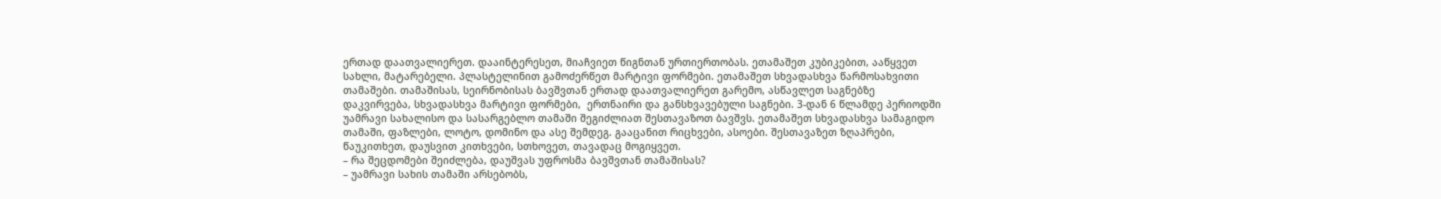ერთად დაათვალიერეთ. დააინტერესეთ, მიაჩვიეთ წიგნთან ურთიერთობას. ეთამაშეთ კუბიკებით, ააწყვეთ სახლი, მატარებელი. პლასტელინით გამოძერწეთ მარტივი ფორმები. ეთამაშეთ სხვადასხვა წარმოსახვითი თამაშები. თამაშისას, სეირნობისას ბავშვთან ერთად დაათვალიერეთ გარემო, ასწავლეთ საგნებზე დაკვირვება, სხვადასხვა მარტივი ფორმები,  ერთნაირი და განსხვავებული საგნები. 3-დან 6 წლამდე პერიოდში უამრავი სახალისო და სასარგებლო თამაში შეგიძლიათ შესთავაზოთ ბავშვს. ეთამაშეთ სხვადასხვა სამაგიდო თამაში, ფაზლები, ლოტო, დომინო და ასე შემდეგ. გააცანით რიცხვები, ასოები. შესთავაზეთ ზღაპრები, წაუკითხეთ, დაუსვით კითხვები, სთხოვეთ, თავადაც მოგიყვეთ.
– რა შეცდომები შეიძლება, დაუშვას უფროსმა ბავშვთან თამაშისას?
– უამრავი სახის თამაში არსებობს,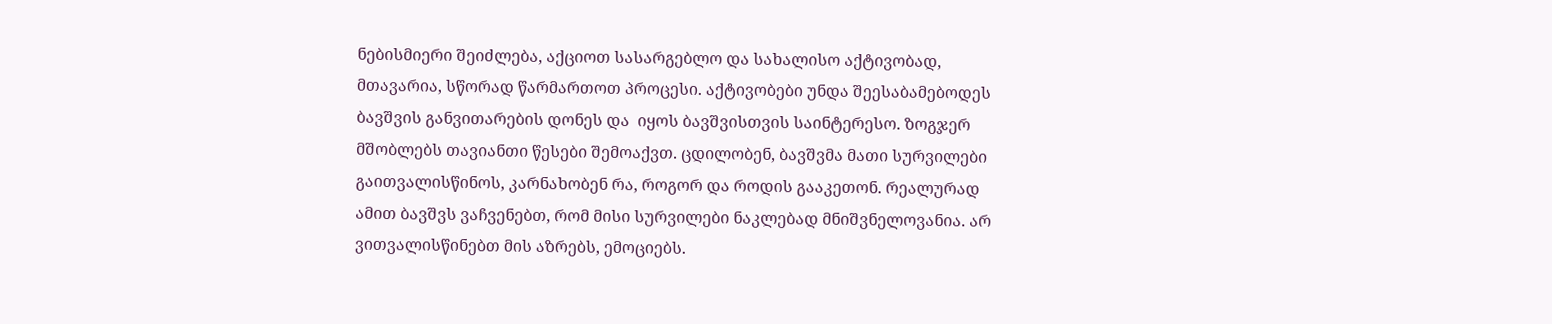ნებისმიერი შეიძლება, აქციოთ სასარგებლო და სახალისო აქტივობად, მთავარია, სწორად წარმართოთ პროცესი. აქტივობები უნდა შეესაბამებოდეს ბავშვის განვითარების დონეს და  იყოს ბავშვისთვის საინტერესო. ზოგჯერ მშობლებს თავიანთი წესები შემოაქვთ. ცდილობენ, ბავშვმა მათი სურვილები გაითვალისწინოს, კარნახობენ რა, როგორ და როდის გააკეთონ. რეალურად ამით ბავშვს ვაჩვენებთ, რომ მისი სურვილები ნაკლებად მნიშვნელოვანია. არ ვითვალისწინებთ მის აზრებს, ემოციებს.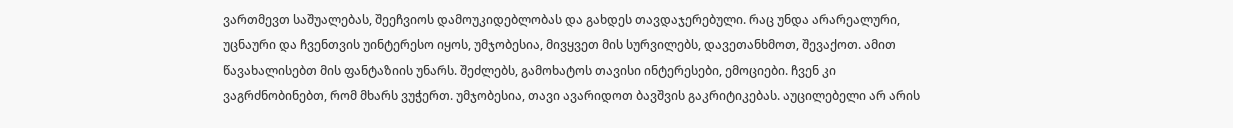ვართმევთ საშუალებას, შეეჩვიოს დამოუკიდებლობას და გახდეს თავდაჯერებული. რაც უნდა არარეალური, უცნაური და ჩვენთვის უინტერესო იყოს, უმჯობესია, მივყვეთ მის სურვილებს, დავეთანხმოთ, შევაქოთ. ამით წავახალისებთ მის ფანტაზიის უნარს. შეძლებს, გამოხატოს თავისი ინტერესები, ემოციები. ჩვენ კი ვაგრძნობინებთ, რომ მხარს ვუჭერთ. უმჯობესია, თავი ავარიდოთ ბავშვის გაკრიტიკებას. აუცილებელი არ არის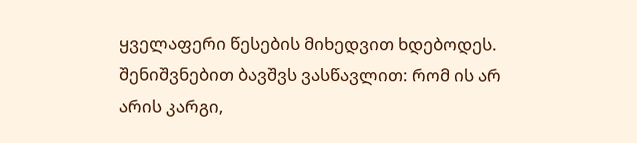ყველაფერი წესების მიხედვით ხდებოდეს. შენიშვნებით ბავშვს ვასწავლით: რომ ის არ არის კარგი,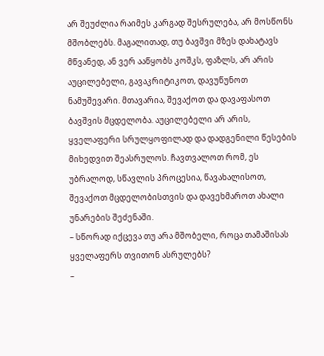არ შეუძლია რაიმეს კარგად შესრულება, არ მოსწონს მშობლებს. მაგალითად, თუ ბავშვი მზეს დახატავს მწვანედ, ან ვერ ააწყობს კოშკს, ფაზლს, არ არის აუცილებელი, გავაკრიტიკოთ, დავუწუნოთ ნამუშევარი. მთავარია, შევაქოთ და დავაფასოთ ბავშვის მცდელობა. აუცილებელი არ არის, ყველაფერი სრულყოფილად და დადგენილი წესების მიხედვით შეასრულოს. ჩავთვალოთ რომ, ეს უბრალოდ, სწავლის პროცესია, წავახალისოთ, შევაქოთ მცდელობისთვის და დავეხმაროთ ახალი უნარების შეძენაში.
– სწორად იქცევა თუ არა მშობელი, როცა თამაშისას ყველაფერს თვითონ ასრულებს?
–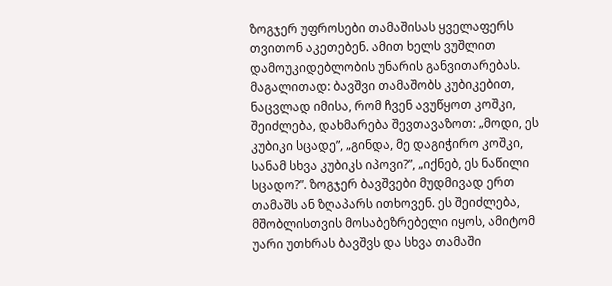ზოგჯერ უფროსები თამაშისას ყველაფერს თვითონ აკეთებენ. ამით ხელს ვუშლით დამოუკიდებლობის უნარის განვითარებას. მაგალითად: ბავშვი თამაშობს კუბიკებით, ნაცვლად იმისა, რომ ჩვენ ავუწყოთ კოშკი, შეიძლება, დახმარება შევთავაზოთ: „მოდი, ეს კუბიკი სცადე”, „გინდა, მე დაგიჭირო კოშკი, სანამ სხვა კუბიკს იპოვი?”, „იქნებ, ეს ნაწილი სცადო?”. ზოგჯერ ბავშვები მუდმივად ერთ თამაშს ან ზღაპარს ითხოვენ. ეს შეიძლება, მშობლისთვის მოსაბეზრებელი იყოს, ამიტომ უარი უთხრას ბავშვს და სხვა თამაში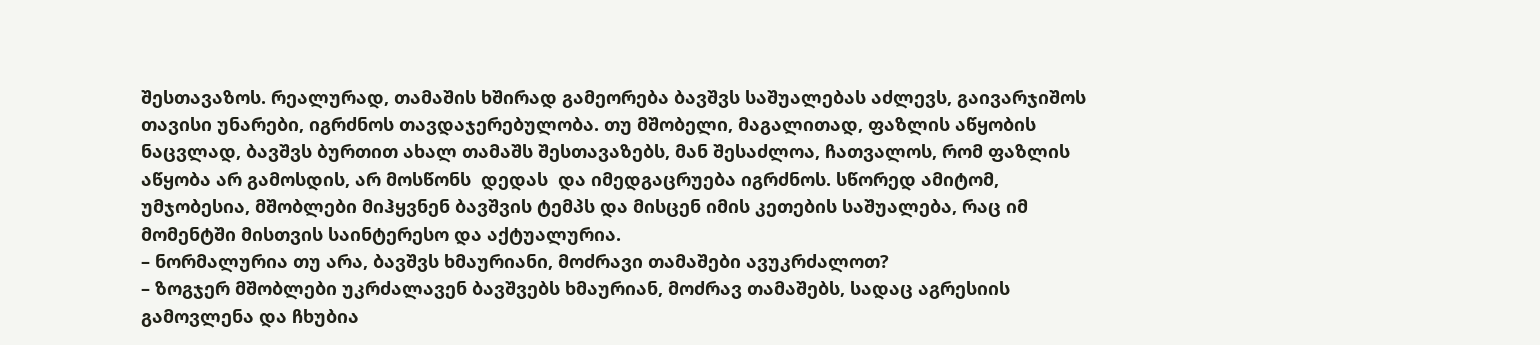შესთავაზოს. რეალურად, თამაშის ხშირად გამეორება ბავშვს საშუალებას აძლევს, გაივარჯიშოს თავისი უნარები, იგრძნოს თავდაჯერებულობა. თუ მშობელი, მაგალითად, ფაზლის აწყობის ნაცვლად, ბავშვს ბურთით ახალ თამაშს შესთავაზებს, მან შესაძლოა, ჩათვალოს, რომ ფაზლის აწყობა არ გამოსდის, არ მოსწონს  დედას  და იმედგაცრუება იგრძნოს. სწორედ ამიტომ, უმჯობესია, მშობლები მიჰყვნენ ბავშვის ტემპს და მისცენ იმის კეთების საშუალება, რაც იმ მომენტში მისთვის საინტერესო და აქტუალურია.
– ნორმალურია თუ არა, ბავშვს ხმაურიანი, მოძრავი თამაშები ავუკრძალოთ?
– ზოგჯერ მშობლები უკრძალავენ ბავშვებს ხმაურიან, მოძრავ თამაშებს, სადაც აგრესიის გამოვლენა და ჩხუბია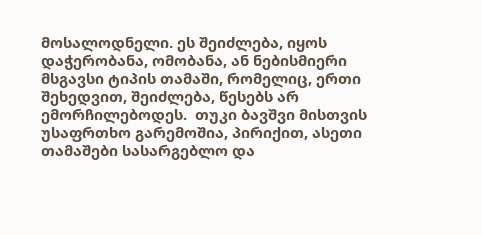მოსალოდნელი. ეს შეიძლება, იყოს დაჭერობანა, ომობანა, ან ნებისმიერი მსგავსი ტიპის თამაში, რომელიც, ერთი შეხედვით, შეიძლება, წესებს არ ემორჩილებოდეს.  თუკი ბავშვი მისთვის უსაფრთხო გარემოშია, პირიქით, ასეთი თამაშები სასარგებლო და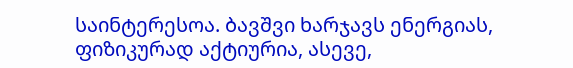საინტერესოა. ბავშვი ხარჯავს ენერგიას, ფიზიკურად აქტიურია, ასევე,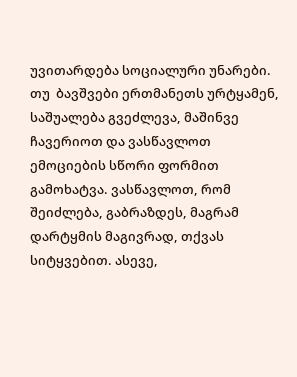უვითარდება სოციალური უნარები. თუ  ბავშვები ერთმანეთს ურტყამენ, საშუალება გვეძლევა, მაშინვე ჩავერიოთ და ვასწავლოთ ემოციების სწორი ფორმით გამოხატვა. ვასწავლოთ, რომ შეიძლება, გაბრაზდეს, მაგრამ დარტყმის მაგივრად, თქვას სიტყვებით. ასევე,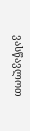ვასწავლოთ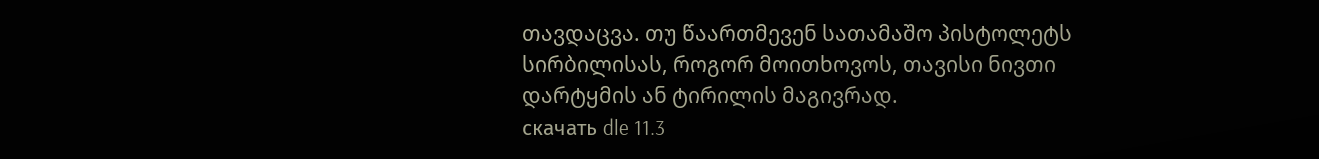თავდაცვა. თუ წაართმევენ სათამაშო პისტოლეტს სირბილისას, როგორ მოითხოვოს, თავისი ნივთი დარტყმის ან ტირილის მაგივრად.
скачать dle 11.3